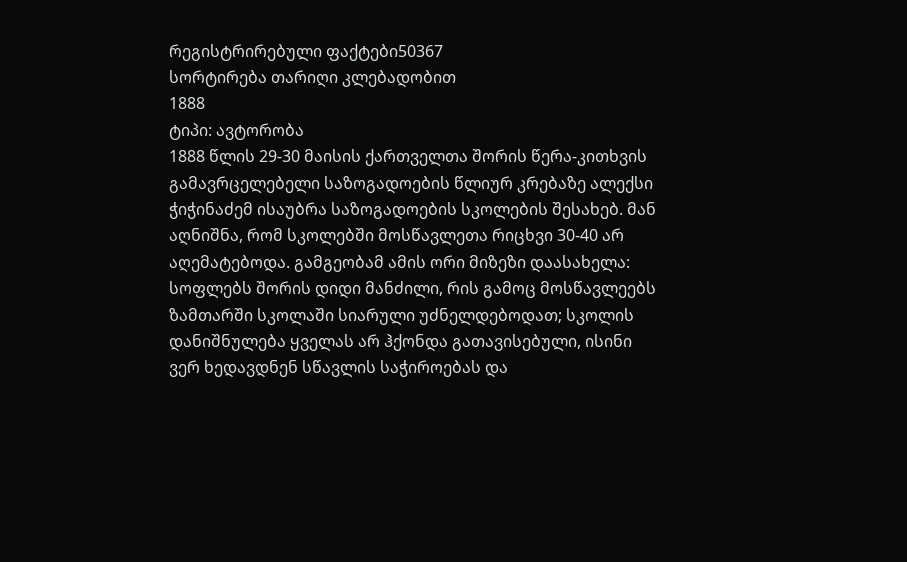რეგისტრირებული ფაქტები50367
სორტირება თარიღი კლებადობით
1888
ტიპი: ავტორობა
1888 წლის 29-30 მაისის ქართველთა შორის წერა-კითხვის გამავრცელებელი საზოგადოების წლიურ კრებაზე ალექსი ჭიჭინაძემ ისაუბრა საზოგადოების სკოლების შესახებ. მან აღნიშნა, რომ სკოლებში მოსწავლეთა რიცხვი 30-40 არ აღემატებოდა. გამგეობამ ამის ორი მიზეზი დაასახელა: სოფლებს შორის დიდი მანძილი, რის გამოც მოსწავლეებს ზამთარში სკოლაში სიარული უძნელდებოდათ; სკოლის დანიშნულება ყველას არ ჰქონდა გათავისებული, ისინი ვერ ხედავდნენ სწავლის საჭიროებას და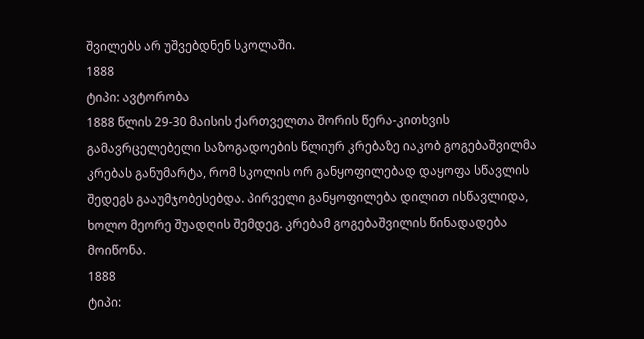შვილებს არ უშვებდნენ სკოლაში.
1888
ტიპი: ავტორობა
1888 წლის 29-30 მაისის ქართველთა შორის წერა-კითხვის გამავრცელებელი საზოგადოების წლიურ კრებაზე იაკობ გოგებაშვილმა კრებას განუმარტა, რომ სკოლის ორ განყოფილებად დაყოფა სწავლის შედეგს გააუმჯობესებდა. პირველი განყოფილება დილით ისწავლიდა, ხოლო მეორე შუადღის შემდეგ. კრებამ გოგებაშვილის წინადადება მოიწონა.
1888
ტიპი: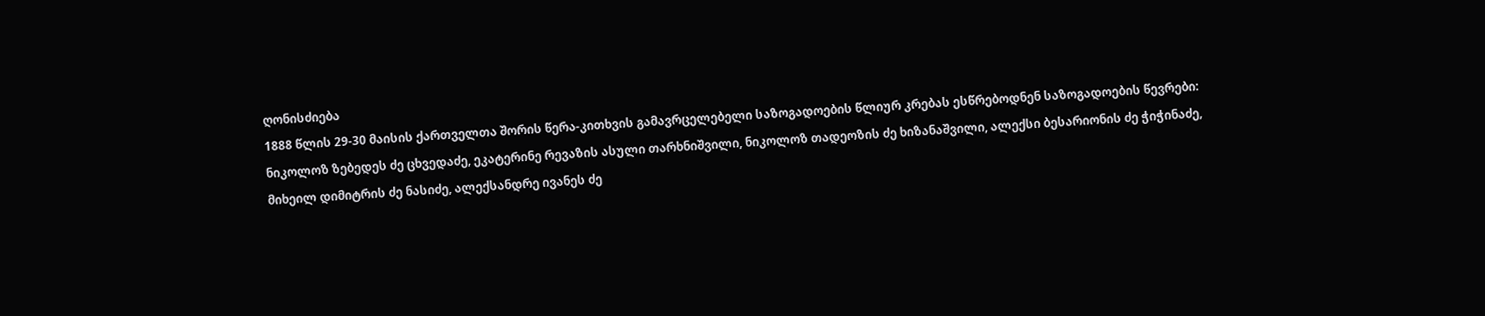ღონისძიება
1888 წლის 29-30 მაისის ქართველთა შორის წერა-კითხვის გამავრცელებელი საზოგადოების წლიურ კრებას ესწრებოდნენ საზოგადოების წევრები: ნიკოლოზ ზებედეს ძე ცხვედაძე, ეკატერინე რევაზის ასული თარხნიშვილი, ნიკოლოზ თადეოზის ძე ხიზანაშვილი, ალექსი ბესარიონის ძე ჭიჭინაძე, მიხეილ დიმიტრის ძე ნასიძე, ალექსანდრე ივანეს ძე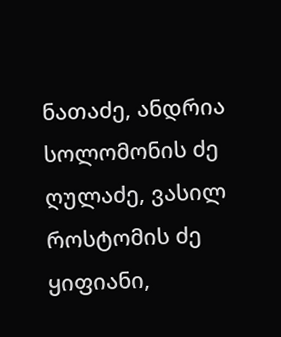ნათაძე, ანდრია სოლომონის ძე ღულაძე, ვასილ როსტომის ძე ყიფიანი,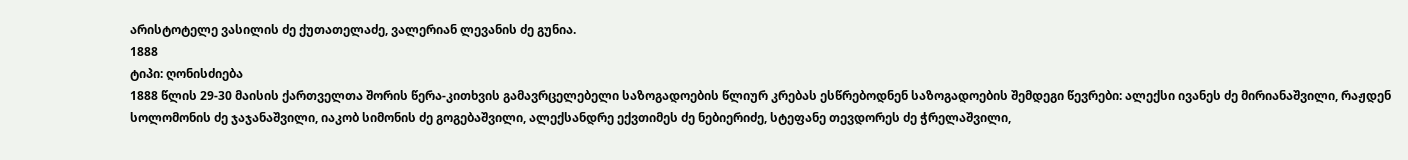არისტოტელე ვასილის ძე ქუთათელაძე, ვალერიან ლევანის ძე გუნია.
1888
ტიპი: ღონისძიება
1888 წლის 29-30 მაისის ქართველთა შორის წერა-კითხვის გამავრცელებელი საზოგადოების წლიურ კრებას ესწრებოდნენ საზოგადოების შემდეგი წევრები: ალექსი ივანეს ძე მირიანაშვილი, რაჟდენ სოლომონის ძე ჯაჯანაშვილი, იაკობ სიმონის ძე გოგებაშვილი, ალექსანდრე ექვთიმეს ძე ნებიერიძე, სტეფანე თევდორეს ძე ჭრელაშვილი,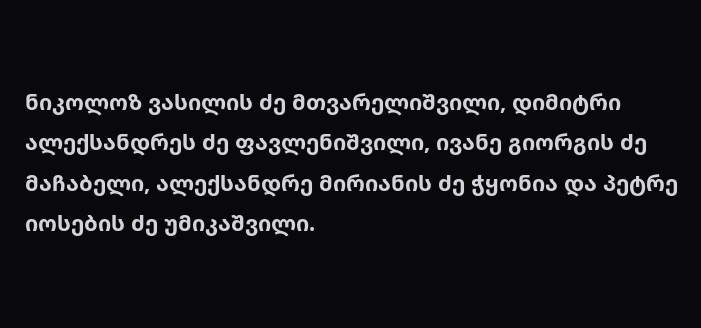ნიკოლოზ ვასილის ძე მთვარელიშვილი, დიმიტრი ალექსანდრეს ძე ფავლენიშვილი, ივანე გიორგის ძე მაჩაბელი, ალექსანდრე მირიანის ძე ჭყონია და პეტრე იოსების ძე უმიკაშვილი.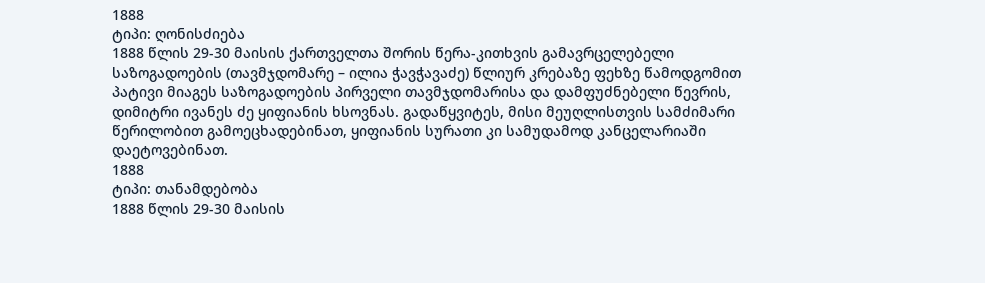1888
ტიპი: ღონისძიება
1888 წლის 29-30 მაისის ქართველთა შორის წერა-კითხვის გამავრცელებელი საზოგადოების (თავმჯდომარე – ილია ჭავჭავაძე) წლიურ კრებაზე ფეხზე წამოდგომით პატივი მიაგეს საზოგადოების პირველი თავმჯდომარისა და დამფუძნებელი წევრის, დიმიტრი ივანეს ძე ყიფიანის ხსოვნას. გადაწყვიტეს, მისი მეუღლისთვის სამძიმარი წერილობით გამოეცხადებინათ, ყიფიანის სურათი კი სამუდამოდ კანცელარიაში დაეტოვებინათ.
1888
ტიპი: თანამდებობა
1888 წლის 29-30 მაისის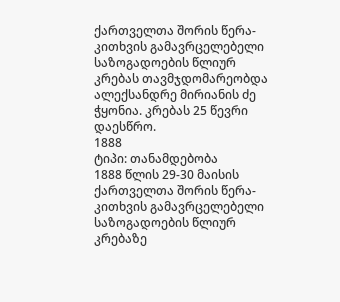ქართველთა შორის წერა-კითხვის გამავრცელებელი საზოგადოების წლიურ კრებას თავმჯდომარეობდა ალექსანდრე მირიანის ძე ჭყონია. კრებას 25 წევრი დაესწრო.
1888
ტიპი: თანამდებობა
1888 წლის 29-30 მაისის ქართველთა შორის წერა-კითხვის გამავრცელებელი საზოგადოების წლიურ კრებაზე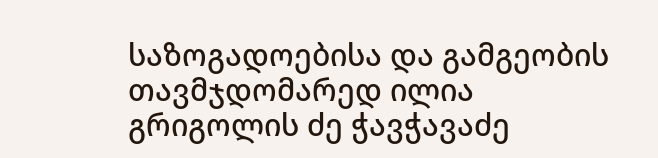საზოგადოებისა და გამგეობის თავმჯდომარედ ილია გრიგოლის ძე ჭავჭავაძე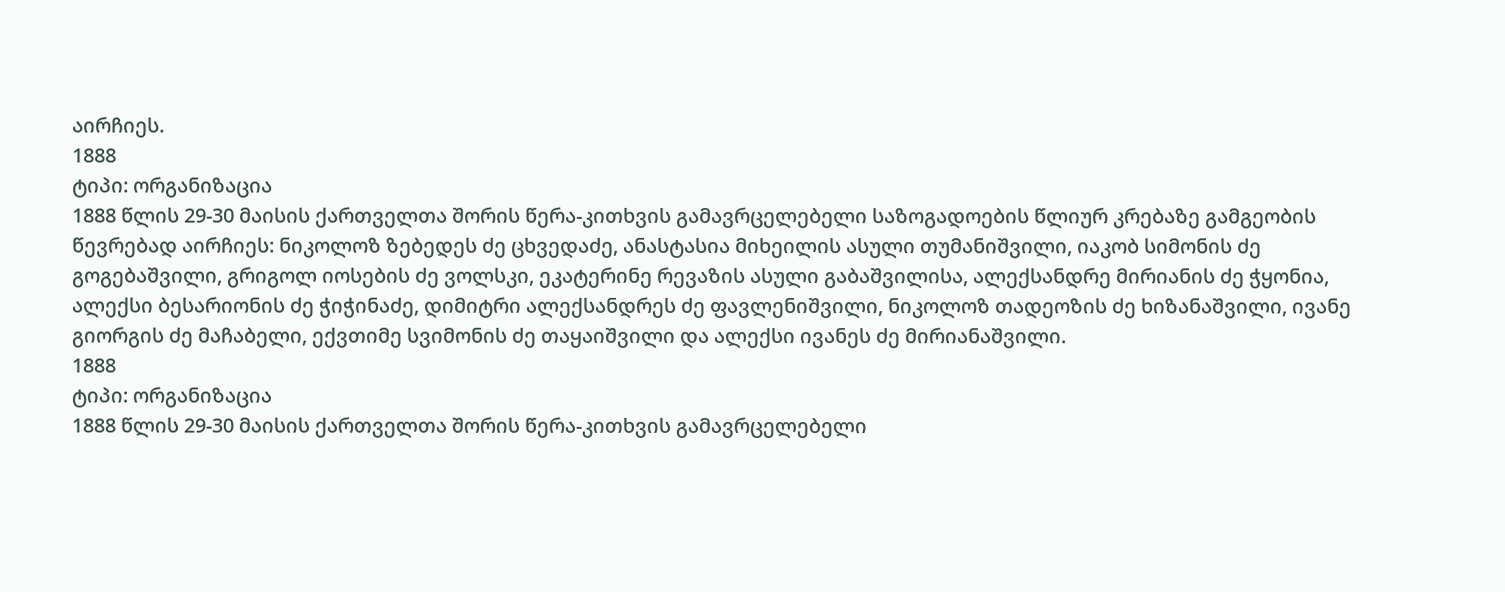აირჩიეს.
1888
ტიპი: ორგანიზაცია
1888 წლის 29-30 მაისის ქართველთა შორის წერა-კითხვის გამავრცელებელი საზოგადოების წლიურ კრებაზე გამგეობის წევრებად აირჩიეს: ნიკოლოზ ზებედეს ძე ცხვედაძე, ანასტასია მიხეილის ასული თუმანიშვილი, იაკობ სიმონის ძე გოგებაშვილი, გრიგოლ იოსების ძე ვოლსკი, ეკატერინე რევაზის ასული გაბაშვილისა, ალექსანდრე მირიანის ძე ჭყონია, ალექსი ბესარიონის ძე ჭიჭინაძე, დიმიტრი ალექსანდრეს ძე ფავლენიშვილი, ნიკოლოზ თადეოზის ძე ხიზანაშვილი, ივანე გიორგის ძე მაჩაბელი, ექვთიმე სვიმონის ძე თაყაიშვილი და ალექსი ივანეს ძე მირიანაშვილი.
1888
ტიპი: ორგანიზაცია
1888 წლის 29-30 მაისის ქართველთა შორის წერა-კითხვის გამავრცელებელი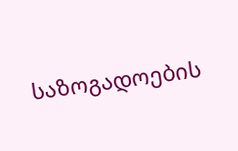საზოგადოების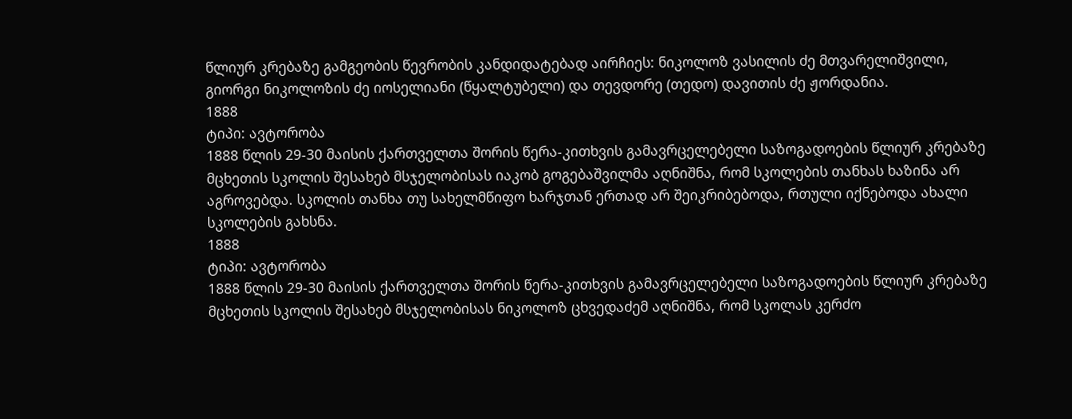წლიურ კრებაზე გამგეობის წევრობის კანდიდატებად აირჩიეს: ნიკოლოზ ვასილის ძე მთვარელიშვილი, გიორგი ნიკოლოზის ძე იოსელიანი (წყალტუბელი) და თევდორე (თედო) დავითის ძე ჟორდანია.
1888
ტიპი: ავტორობა
1888 წლის 29-30 მაისის ქართველთა შორის წერა-კითხვის გამავრცელებელი საზოგადოების წლიურ კრებაზე მცხეთის სკოლის შესახებ მსჯელობისას იაკობ გოგებაშვილმა აღნიშნა, რომ სკოლების თანხას ხაზინა არ აგროვებდა. სკოლის თანხა თუ სახელმწიფო ხარჯთან ერთად არ შეიკრიბებოდა, რთული იქნებოდა ახალი სკოლების გახსნა.
1888
ტიპი: ავტორობა
1888 წლის 29-30 მაისის ქართველთა შორის წერა-კითხვის გამავრცელებელი საზოგადოების წლიურ კრებაზე მცხეთის სკოლის შესახებ მსჯელობისას ნიკოლოზ ცხვედაძემ აღნიშნა, რომ სკოლას კერძო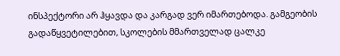ინსპექტორი არ ჰყავდა და კარგად ვერ იმართებოდა. გამგეობის გადაწყვეტილებით, სკოლების მმართველად ცალკე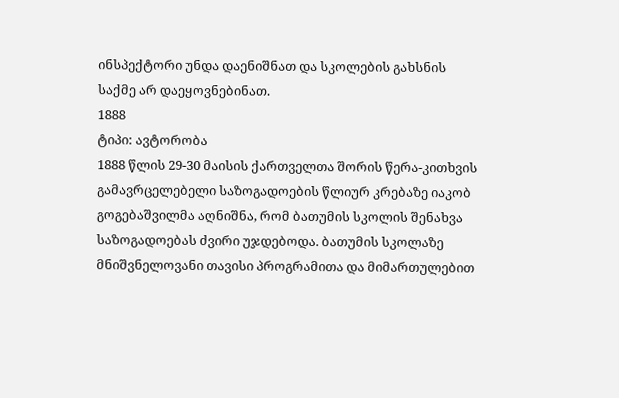ინსპექტორი უნდა დაენიშნათ და სკოლების გახსნის საქმე არ დაეყოვნებინათ.
1888
ტიპი: ავტორობა
1888 წლის 29-30 მაისის ქართველთა შორის წერა-კითხვის გამავრცელებელი საზოგადოების წლიურ კრებაზე იაკობ გოგებაშვილმა აღნიშნა, რომ ბათუმის სკოლის შენახვა საზოგადოებას ძვირი უჯდებოდა. ბათუმის სკოლაზე მნიშვნელოვანი თავისი პროგრამითა და მიმართულებით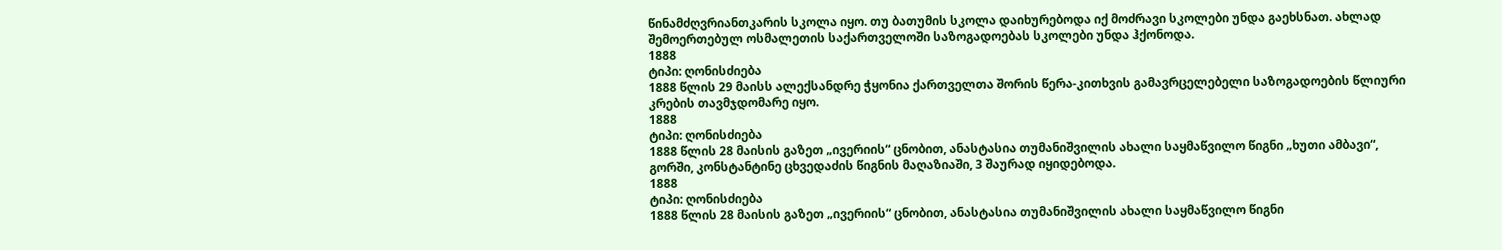წინამძღვრიანთკარის სკოლა იყო. თუ ბათუმის სკოლა დაიხურებოდა იქ მოძრავი სკოლები უნდა გაეხსნათ. ახლად შემოერთებულ ოსმალეთის საქართველოში საზოგადოებას სკოლები უნდა ჰქონოდა.
1888
ტიპი: ღონისძიება
1888 წლის 29 მაისს ალექსანდრე ჭყონია ქართველთა შორის წერა-კითხვის გამავრცელებელი საზოგადოების წლიური კრების თავმჯდომარე იყო.
1888
ტიპი: ღონისძიება
1888 წლის 28 მაისის გაზეთ „ივერიის“ ცნობით, ანასტასია თუმანიშვილის ახალი საყმაწვილო წიგნი „ხუთი ამბავი“, გორში, კონსტანტინე ცხვედაძის წიგნის მაღაზიაში, 3 შაურად იყიდებოდა.
1888
ტიპი: ღონისძიება
1888 წლის 28 მაისის გაზეთ „ივერიის“ ცნობით, ანასტასია თუმანიშვილის ახალი საყმაწვილო წიგნი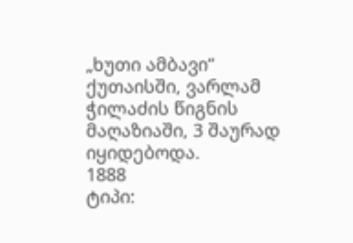„ხუთი ამბავი“ ქუთაისში, ვარლამ ჭილაძის წიგნის მაღაზიაში, 3 შაურად იყიდებოდა.
1888
ტიპი: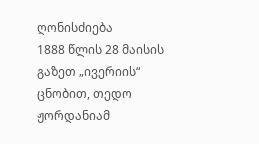ღონისძიება
1888 წლის 28 მაისის გაზეთ „ივერიის“ ცნობით, თედო ჟორდანიამ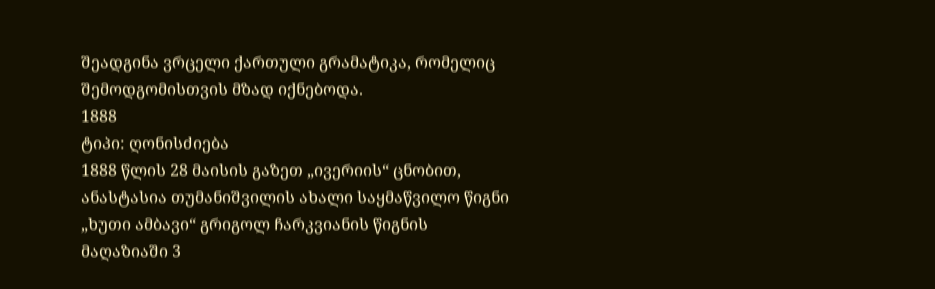შეადგინა ვრცელი ქართული გრამატიკა, რომელიც შემოდგომისთვის მზად იქნებოდა.
1888
ტიპი: ღონისძიება
1888 წლის 28 მაისის გაზეთ „ივერიის“ ცნობით, ანასტასია თუმანიშვილის ახალი საყმაწვილო წიგნი „ხუთი ამბავი“ გრიგოლ ჩარკვიანის წიგნის მაღაზიაში 3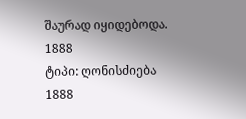შაურად იყიდებოდა.
1888
ტიპი: ღონისძიება
1888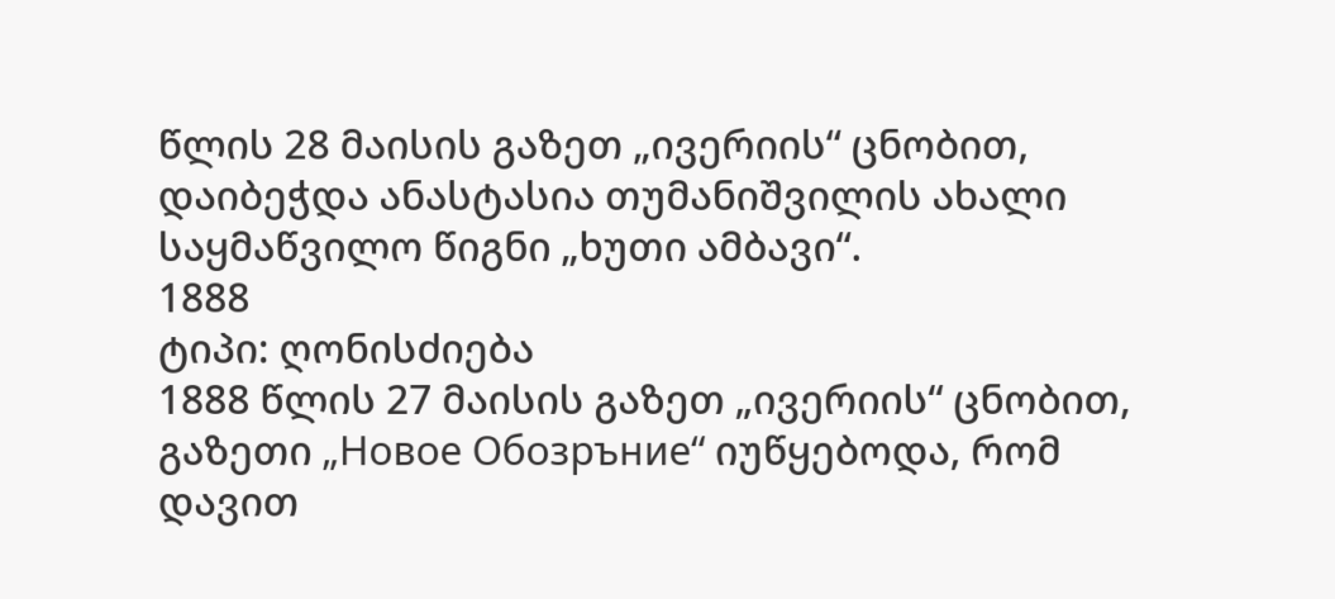წლის 28 მაისის გაზეთ „ივერიის“ ცნობით, დაიბეჭდა ანასტასია თუმანიშვილის ახალი საყმაწვილო წიგნი „ხუთი ამბავი“.
1888
ტიპი: ღონისძიება
1888 წლის 27 მაისის გაზეთ „ივერიის“ ცნობით, გაზეთი „Новое Обозръние“ იუწყებოდა, რომ დავით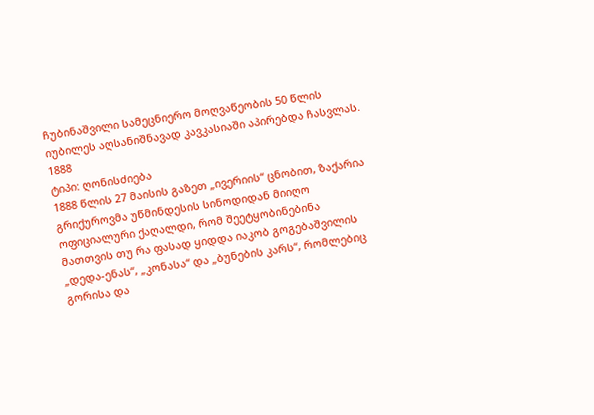ჩუბინაშვილი სამეცნიერო მოღვაწეობის 50 წლის იუბილეს აღსანიშნავად კავკასიაში აპირებდა ჩასვლას.
1888
ტიპი: ღონისძიება
1888 წლის 27 მაისის გაზეთ „ივერიის“ ცნობით, ზაქარია გრიქუროვმა უწმინდესის სინოდიდან მიიღო ოფიციალური ქაღალდი, რომ შეეტყობინებინა მათთვის თუ რა ფასად ყიდდა იაკობ გოგებაშვილის „დედა-ენას“, „კონასა“ და „ბუნების კარს“, რომლებიც გორისა და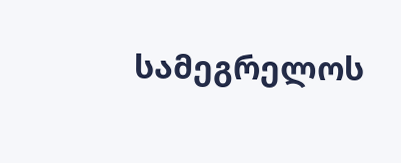სამეგრელოს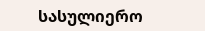სასულიერო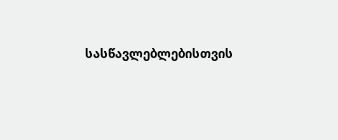სასწავლებლებისთვის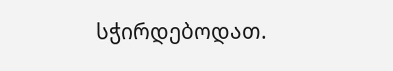სჭირდებოდათ.